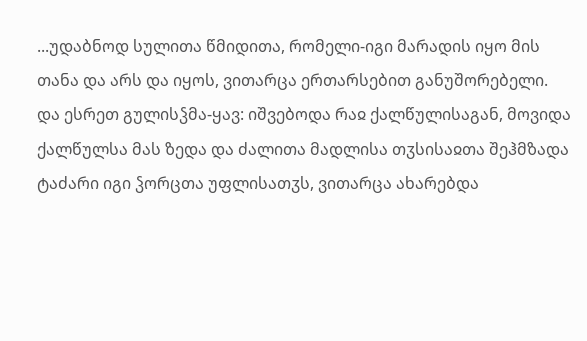...უდაბნოდ სულითა წმიდითა, რომელი-იგი მარადის იყო მის თანა და არს და იყოს, ვითარცა ერთარსებით განუშორებელი.
და ესრეთ გულისჴმა-ყავ: იშვებოდა რაჲ ქალწულისაგან, მოვიდა ქალწულსა მას ზედა და ძალითა მადლისა თჳსისაჲთა შეჰმზადა ტაძარი იგი ჴორცთა უფლისათჳს, ვითარცა ახარებდა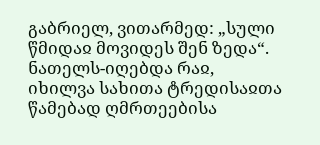გაბრიელ, ვითარმედ: „სული წმიდაჲ მოვიდეს შენ ზედა“. ნათელს-იღებდა რაჲ, იხილვა სახითა ტრედისაჲთა წამებად ღმრთეებისა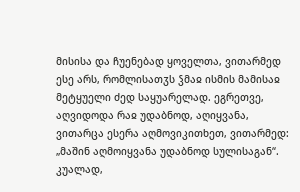მისისა და ჩუენებად ყოველთა, ვითარმედ ესე არს, რომლისათჳს ჴმაჲ ისმის მამისაჲ მეტყუელი ძედ საყუარელად. ეგრეთვე, აღვიდოდა რაჲ უდაბნოდ, აღიყვანა, ვითარცა ესერა აღმოვიკითხეთ, ვითარმედ: „მაშინ აღმოიყვანა უდაბნოდ სულისაგან“. კუალად,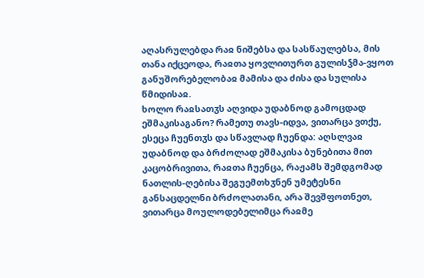აღასრულებდა რაჲ ნიშებსა და სასწაულებსა, მის თანა იქცეოდა, რაჲთა ყოვლითურთ გულისჴმა-ვყოთ განუშორებელობაჲ მამისა და ძისა და სულისა წმიდისაჲ.
ხოლო რაჲსათჳს აღვიდა უდაბნოდ გამოცდად ეშმაკისაგანო? რამეთუ თავს-იდვა, ვითარცა ვთქუ, ესეცა ჩუენთჳს და სწავლად ჩუენდა: აღსლვაჲ უდაბნოდ და ბრძოლად ეშმაკისა ბუნებითა მით კაცობრივითა, რაჲთა ჩუენცა, რაჟამს შემდგომად ნათლის-ღებისა შეგუემთხჳნენ უმეტესნი განსაცდელნი ბრძოლათანი, არა შევშფოთნეთ, ვითარცა მოულოდებელიმცა რაჲმე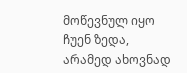მოწევნულ იყო ჩუენ ზედა, არამედ ახოვნად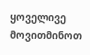ყოველივე მოვითმინოთ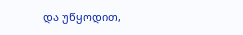და უწყოდით,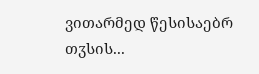ვითარმედ წესისაებრ თჳსის...